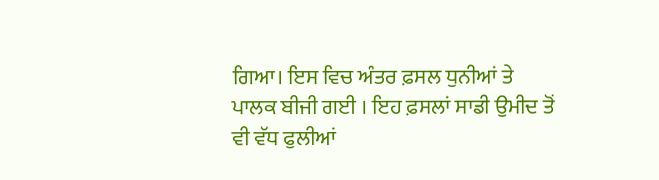ਗਿਆ। ਇਸ ਵਿਚ ਅੰਤਰ ਫ਼ਸਲ ਧੁਨੀਆਂ ਤੇ ਪਾਲਕ ਬੀਜੀ ਗਈ । ਇਹ ਫ਼ਸਲਾਂ ਸਾਡੀ ਉਮੀਦ ਤੋਂ ਵੀ ਵੱਧ ਫੁਲੀਆਂ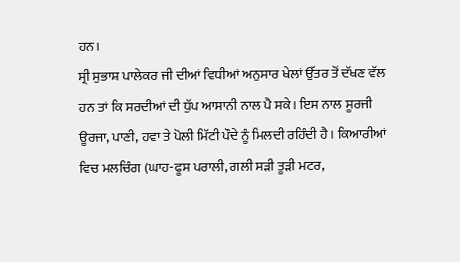ਹਨ।
ਸ੍ਰੀ ਸੁਭਾਸ਼ ਪਾਲੇਕਰ ਜੀ ਦੀਆਂ ਵਿਧੀਆਂ ਅਨੁਸਾਰ ਖੇਲਾਂ ਉੱਤਰ ਤੋਂ ਦੱਖਣ ਵੱਲ ਹਨ ਤਾਂ ਕਿ ਸਰਦੀਆਂ ਦੀ ਧੁੱਪ ਆਸਾਨੀ ਨਾਲ ਪੈ ਸਕੇ। ਇਸ ਨਾਲ ਸੂਰਜੀ ਊਰਜਾ, ਪਾਣੀ, ਹਵਾ ਤੇ ਪੋਲੀ ਮਿੱਟੀ ਪੌਦੇ ਨੂੰ ਮਿਲਦੀ ਰਹਿੰਦੀ ਹੈ। ਕਿਆਰੀਆਂ ਵਿਚ ਮਲਚਿੰਗ (ਘਾਹ-ਫੂਸ ਪਰਾਲੀ, ਗਲੀ ਸੜੀ ਤੂੜੀ ਮਟਰ,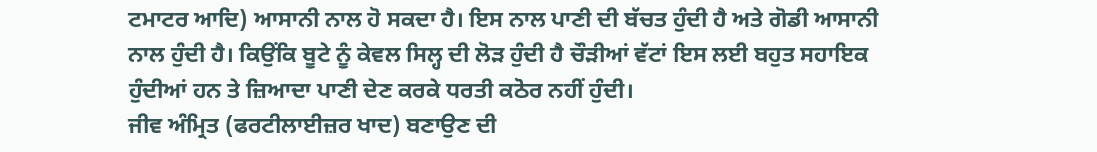ਟਮਾਟਰ ਆਦਿ) ਆਸਾਨੀ ਨਾਲ ਹੋ ਸਕਦਾ ਹੈ। ਇਸ ਨਾਲ ਪਾਣੀ ਦੀ ਬੱਚਤ ਹੁੰਦੀ ਹੈ ਅਤੇ ਗੋਡੀ ਆਸਾਨੀ ਨਾਲ ਹੁੰਦੀ ਹੈ। ਕਿਉਂਕਿ ਬੂਟੇ ਨੂੰ ਕੇਵਲ ਸਿਲ੍ਹ ਦੀ ਲੋੜ ਹੁੰਦੀ ਹੈ ਚੌੜੀਆਂ ਵੱਟਾਂ ਇਸ ਲਈ ਬਹੁਤ ਸਹਾਇਕ ਹੁੰਦੀਆਂ ਹਨ ਤੇ ਜ਼ਿਆਦਾ ਪਾਣੀ ਦੇਣ ਕਰਕੇ ਧਰਤੀ ਕਠੋਰ ਨਹੀਂ ਹੁੰਦੀ।
ਜੀਵ ਅੰਮ੍ਰਿਤ (ਫਰਟੀਲਾਈਜ਼ਰ ਖਾਦ) ਬਣਾਉਣ ਦੀ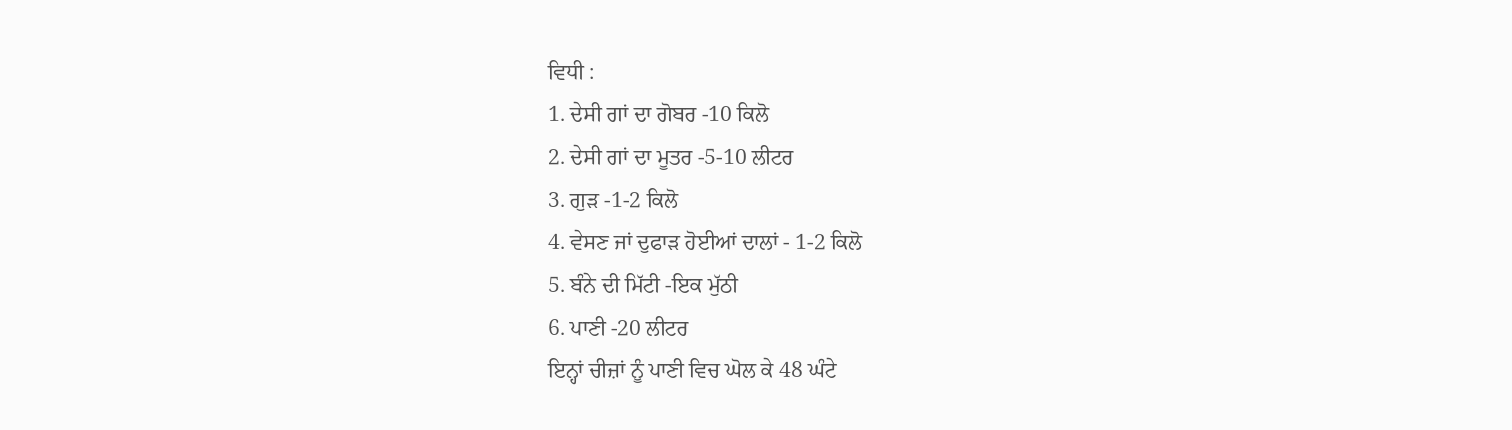ਵਿਧੀ :
1. ਦੇਸੀ ਗਾਂ ਦਾ ਗੋਬਰ -10 ਕਿਲੋ
2. ਦੇਸੀ ਗਾਂ ਦਾ ਮੂਤਰ -5-10 ਲੀਟਰ
3. ਗੁੜ -1-2 ਕਿਲੋ
4. ਵੇਸਣ ਜਾਂ ਦੁਫਾੜ ਹੋਈਆਂ ਦਾਲਾਂ - 1-2 ਕਿਲੋ
5. ਬੰਨੇ ਦੀ ਮਿੱਟੀ -ਇਕ ਮੁੱਠੀ
6. ਪਾਣੀ -20 ਲੀਟਰ
ਇਨ੍ਹਾਂ ਚੀਜ਼ਾਂ ਨੂੰ ਪਾਣੀ ਵਿਚ ਘੋਲ ਕੇ 48 ਘੰਟੇ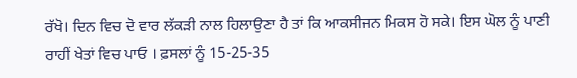ਰੱਖੋ। ਦਿਨ ਵਿਚ ਦੋ ਵਾਰ ਲੱਕੜੀ ਨਾਲ ਹਿਲਾਉਣਾ ਹੈ ਤਾਂ ਕਿ ਆਕਸੀਜਨ ਮਿਕਸ ਹੋ ਸਕੇ। ਇਸ ਘੋਲ ਨੂੰ ਪਾਣੀ ਰਾਹੀਂ ਖੇਤਾਂ ਵਿਚ ਪਾਓ । ਫ਼ਸਲਾਂ ਨੂੰ 15-25-35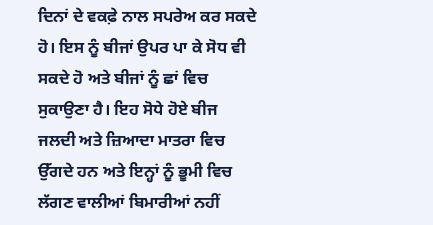ਦਿਨਾਂ ਦੇ ਵਕਫ਼ੇ ਨਾਲ ਸਪਰੇਅ ਕਰ ਸਕਦੇ ਹੋ। ਇਸ ਨੂੰ ਬੀਜਾਂ ਉਪਰ ਪਾ ਕੇ ਸੋਧ ਵੀ ਸਕਦੇ ਹੋ ਅਤੇ ਬੀਜਾਂ ਨੂੰ ਛਾਂ ਵਿਚ ਸੁਕਾਉਣਾ ਹੈ। ਇਹ ਸੋਧੇ ਹੋਏ ਬੀਜ ਜਲਦੀ ਅਤੇ ਜ਼ਿਆਦਾ ਮਾਤਰਾ ਵਿਚ ਉੱਗਦੇ ਹਨ ਅਤੇ ਇਨ੍ਹਾਂ ਨੂੰ ਭੂਮੀ ਵਿਚ ਲੱਗਣ ਵਾਲੀਆਂ ਬਿਮਾਰੀਆਂ ਨਹੀਂ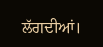ਲੱਗਦੀਆਂ।